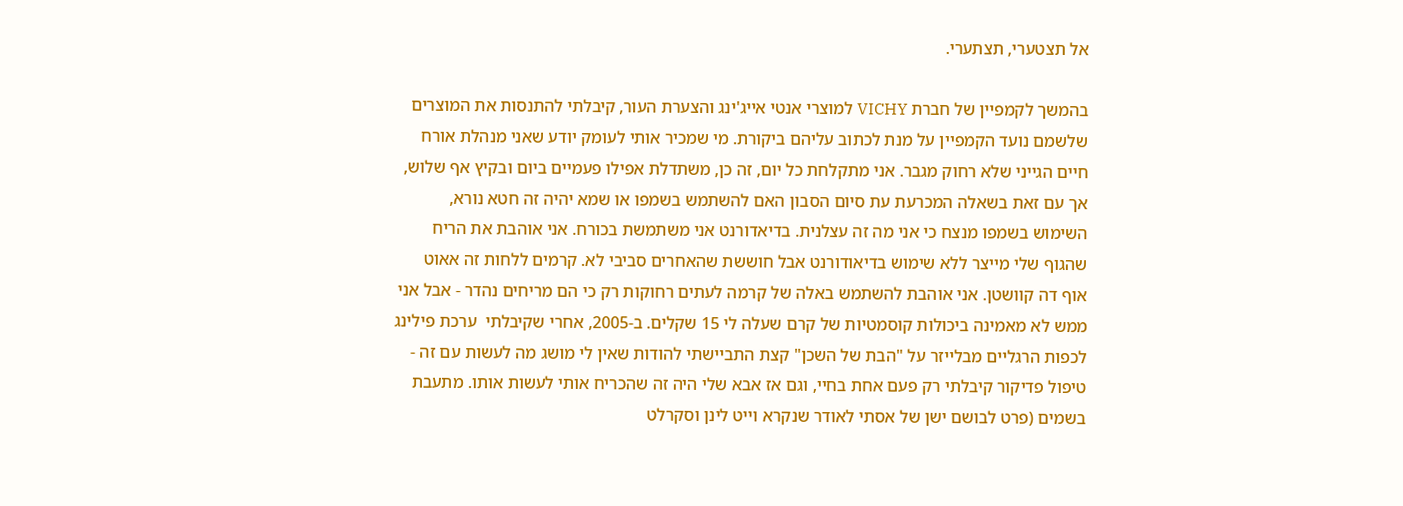אל תצטערי, תצתערי.

בהמשך לקמפיין של חברת VICHY למוצרי אנטי אייג'ינג והצערת העור, קיבלתי להתנסות את המוצרים שלשמם נועד הקמפיין על מנת לכתוב עליהם ביקורת. מי שמכיר אותי לעומק יודע שאני מנהלת אורח חיים הגייני שלא רחוק מגבר. אני מתקלחת כל יום, זה כן, משתדלת אפילו פעמיים ביום ובקיץ אף שלוש, אך עם זאת בשאלה המכרעת עת סיום הסבון האם להשתמש בשמפו או שמא יהיה זה חטא נורא, השימוש בשמפו מנצח כי אני מה זה עצלנית. בדיאדורנט אני משתמשת בכורח. אני אוהבת את הריח שהגוף שלי מייצר ללא שימוש בדיאודורנט אבל חוששת שהאחרים סביבי לא. קרמים ללחות זה אאוט אוף דה קוושטן. אני אוהבת להשתמש באלה של קרמה לעתים רחוקות רק כי הם מריחים נהדר - אבל אני ממש לא מאמינה ביכולות קוסמטיות של קרם שעלה לי 15 שקלים. ב-2005, אחרי שקיבלתי  ערכת פילינג לכפות הרגליים מבלייזר על "הבת של השכן" קצת התביישתי להודות שאין לי מושג מה לעשות עם זה - טיפול פדיקור קיבלתי רק פעם אחת בחיי, וגם אז אבא שלי היה זה שהכריח אותי לעשות אותו. מתעבת בשמים (פרט לבושם ישן של אסתי לאודר שנקרא וייט לינן וסקרלט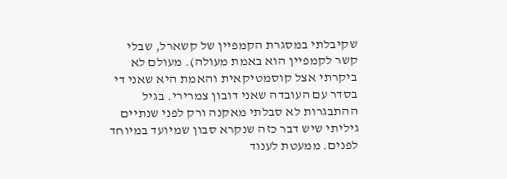שקיבלתי במסגרת הקמפיין של קשארל, שבלי קשר לקמפיין הוא באמת מעולה). מעולם לא ביקרתי אצל קוסמטיקאית והאמת היא שאני די בסדר עם העובדה שאני דובון צמרירי. בגיל ההתבגרות לא סבלתי מאקנה ורק לפני שנתיים גיליתי שיש דבר כזה שנקרא סבון שמיועד במיוחד לפנים. ממעטת לענוד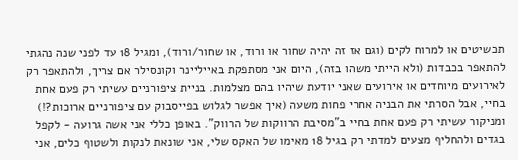תכשיטים או למרוח לקים (וגם אז זה יהיה שחור או ורוד, או שחור/ורוד), ומגיל 18 עד לפני שנה נהגתי להתאפר בכבדות (ולא הייתי משהו בזה), היום אני מסתפקת באייליינר וקונסילר אם צריך, ולהתאפר רק לאירועים מיוחדים או אירועים שאני יודעת שיהיו בהם מצלמות. בניית ציפורניים עשיתי רק פעם אחת בחיי, אבל הסרתי את הבניה אחרי פחות משעה (איך אפשר לגלוש בפייסבוק עם ציפורניים ארוכות?!) ומניקור עשיתי רק פעם אחת בחיי ב"מסיבת הרווקות של הרווק". באופן כללי אני אשה גרועה - לקפל בגדים ולהחליף מצעים למדתי רק בגיל 18 מאימו של האקס שלי, אני שונאת לנקות ולשטוף כלים, אני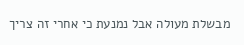מבשלת מעולה אבל נמנעת כי אחרי זה צריך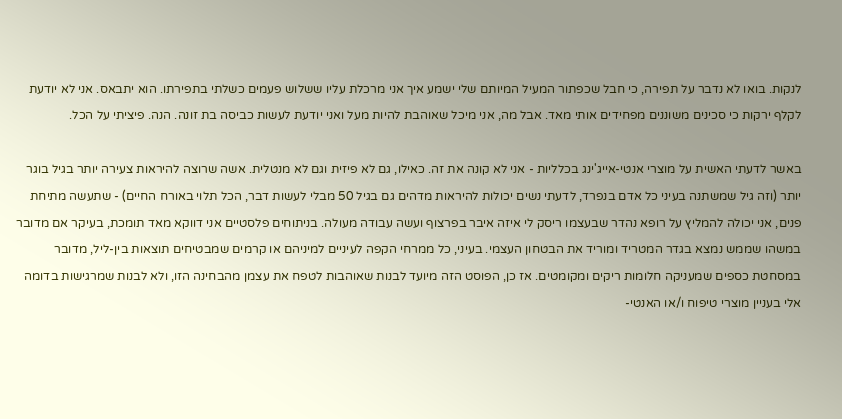לנקות. בואו לא נדבר על תפירה, כי חבל שכפתור המעיל המיותם שלי ישמע איך אני מרכלת עליו ששלוש פעמים כשלתי בתפירתו. הוא יתבאס. אני לא יודעת לקלף ירקות כי סכינים משוננים מפחידים אותי מאד. אבל מה, אני מיכל שאוהבת להיות מעל ואני יודעת לעשות כביסה בת זונה. הנה. פיציתי על הכל.

באשר לדעתי האשית על מוצרי אנטי-אייג'ינג בכלליות - אני לא קונה את זה. כאילו, גם לא פיזית וגם לא מנטלית. אשה שרוצה להיראות צעירה יותר בגיל בוגר יותר (וזה גיל שמשתנה בעיני כל אדם בנפרד, לדעתי נשים יכולות להיראות מדהים גם בגיל 50 מבלי לעשות דבר, הכל תלוי באורח החיים) - שתעשה מתיחת פנים, אני יכולה להמליץ על רופא נהדר שבעצמו ריסק לי איזה איבר בפרצוף ועשה עבודה מעולה. בניתוחים פלסטיים אני דווקא מאד תומכת, בעיקר אם מדובר במשהו שממש נמצא בגדר המטריד ומוריד את הבטחון העצמי. בעיני, כל ממרחי הקפה לעיניים למיניהם או קרמים שמבטיחים תוצאות בין-ליל, מדובר במסחטת כספים שמעניקה חלומות ריקים ומקומטים. אז כן, הפוסט הזה מיועד לבנות שאוהבות לטפח את עצמן מהבחינה הזו, ולא לבנות שמרגישות בדומה אלי בעניין מוצרי טיפוח ו/או האנטי-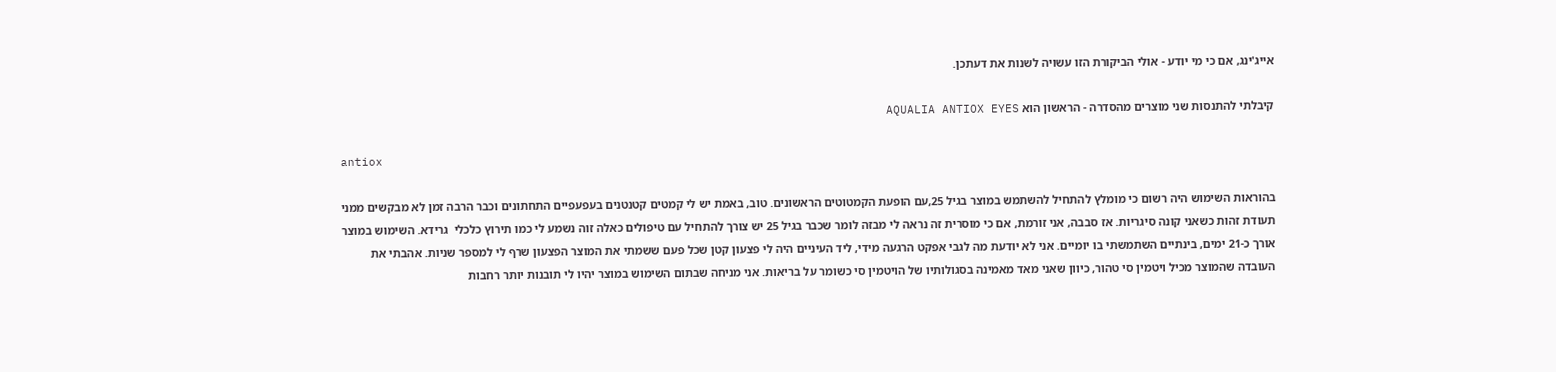אייג'ינג, אם כי מי יודע - אולי הביקורת הזו עשויה לשנות את דעתכן.

קיבלתי להתנסות שני מוצרים מהסדרה - הראשון הוא AQUALIA ANTIOX EYES

antiox

בהוראות השימוש היה רשום כי מומלץ להתחיל להשתמש במוצר בגיל 25,עם הופעת הקמטוטים הראשונים. טוב, באמת יש לי קמטים קטנטנים בעפעפיים התחתונים וכבר הרבה זמן לא מבקשים ממני תעודת זהות כשאני קונה סיגריות. אז סבבה, אני זורמת, אם כי מוסרית זה נראה לי מבזה לומר שכבר בגיל 25 יש צורך להתחיל עם טיפולים כאלה זוה נשמע לי כמו תירוץ כלכלי  גרידא. השימוש במוצר אורך כ-21 ימים, בינתיים השתמשתי בו יומיים. אני לא יודעת מה לגבי אפקט הרגעה מידי, ליד העיניים היה לי פצעון קטן שכל פעם ששמתי את המוצר הפצעון שרף לי למספר שניות. אהבתי את העובדה שהמוצר מכיל ויטמין סי טהור, כיוון שאני מאד מאמינה בסגולותיו של הויטמין סי כשומר על בריאות. אני מניחה שבתום השימוש במוצר יהיו לי תובנות יותר רחבות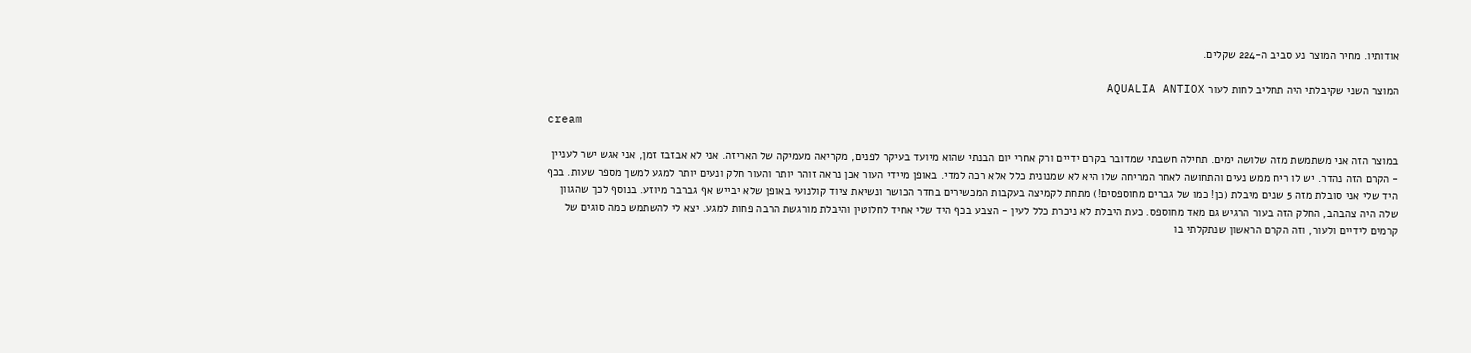אודותיו. מחיר המוצר נע סביב ה-224 שקלים.

המוצר השני שקיבלתי היה תחליב לחות לעור AQUALIA ANTIOX

cream

במוצר הזה אני משתמשת מזה שלושה ימים. תחילה חשבתי שמדובר בקרם ידיים ורק אחרי יום הבנתי שהוא מיועד בעיקר לפנים, מקריאה מעמיקה של האריזה. אני לא אבזבז זמן, אני אגש ישר לעניין - הקרם הזה נהדר. יש לו ריח ממש נעים והתחושה לאחר המריחה שלו היא לא שמנונית כלל אלא רכה למדי. באופן מיידי העור אכן נראה זוהר יותר והעור חלק ונעים יותר למגע למשך מספר שעות. בכף היד שלי אני סובלת מזה 5 שנים מיבלת (כן! כמו של גברים מחוספסים!) מתחת לקמיצה בעקבות המכשירים בחדר הכושר ונשיאת ציוד קולנועי באופן שלא יבייש אף גברבר מיוזע. בנוסף לכך שהגוון שלה היה צהבהב, החלק הזה בעור הרגיש גם מאד מחוספס. כעת היבלת לא ניכרת כלל לעין - הצבע בכף היד שלי אחיד לחלוטין והיבלת מורגשת הרבה פחות למגע. יצא לי להשתמש כמה סוגים של קרמים לידיים ולעור, וזה הקרם הראשון שנתקלתי בו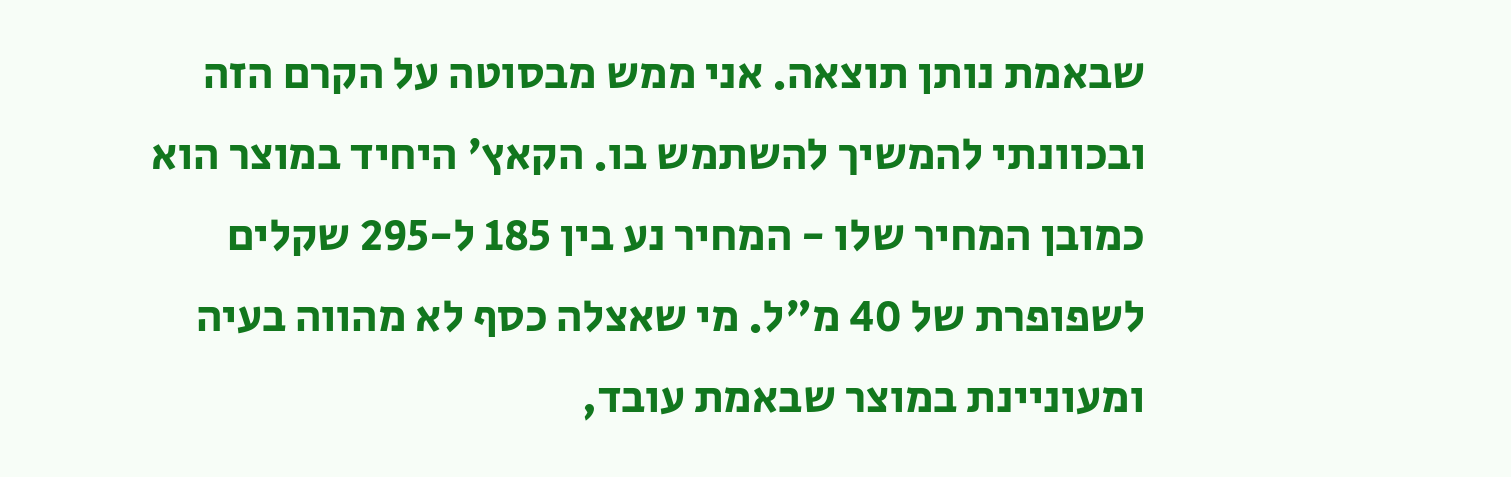שבאמת נותן תוצאה. אני ממש מבסוטה על הקרם הזה ובכוונתי להמשיך להשתמש בו. הקאץ' היחיד במוצר הוא כמובן המחיר שלו - המחיר נע בין 185 ל-295 שקלים לשפופרת של 40 מ"ל. מי שאצלה כסף לא מהווה בעיה ומעוניינת במוצר שבאמת עובד,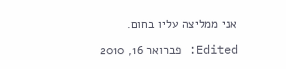אני ממליצה עליו בחום.

Edited: פברואר 16, 2010